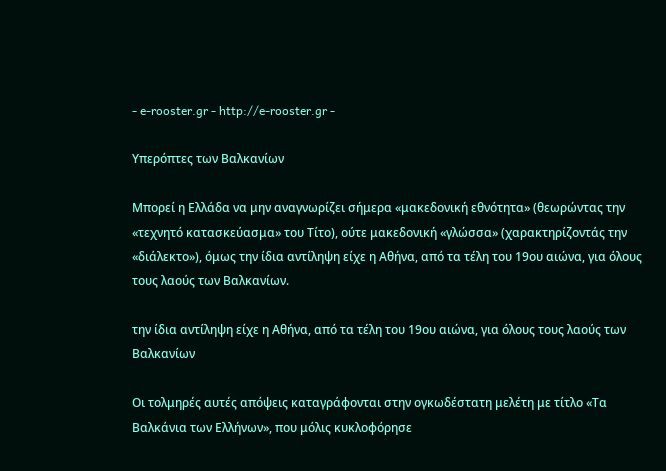- e-rooster.gr - http://e-rooster.gr -

Υπερόπτες των Βαλκανίων

Μπορεί η Ελλάδα να μην αναγνωρίζει σήμερα «μακεδονική εθνότητα» (θεωρώντας την «τεχνητό κατασκεύασμα» του Τίτο), ούτε μακεδονική «γλώσσα» (χαρακτηρίζοντάς την «διάλεκτο»), όμως την ίδια αντίληψη είχε η Αθήνα, από τα τέλη του 19ου αιώνα, για όλους τους λαούς των Βαλκανίων.

την ίδια αντίληψη είχε η Αθήνα, από τα τέλη του 19ου αιώνα, για όλους τους λαούς των Βαλκανίων

Οι τολμηρές αυτές απόψεις καταγράφονται στην ογκωδέστατη μελέτη με τίτλο «Τα Βαλκάνια των Ελλήνων», που μόλις κυκλοφόρησε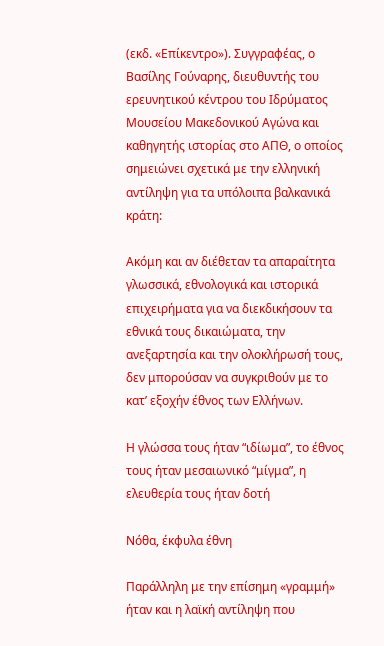(εκδ. «Επίκεντρο»). Συγγραφέας, ο Βασίλης Γούναρης, διευθυντής του ερευνητικού κέντρου του Ιδρύματος Μουσείου Μακεδονικού Αγώνα και καθηγητής ιστορίας στο ΑΠΘ, ο οποίος σημειώνει σχετικά με την ελληνική αντίληψη για τα υπόλοιπα βαλκανικά κράτη:

Ακόμη και αν διέθεταν τα απαραίτητα γλωσσικά, εθνολογικά και ιστορικά επιχειρήματα για να διεκδικήσουν τα εθνικά τους δικαιώματα, την ανεξαρτησία και την ολοκλήρωσή τους, δεν μπορούσαν να συγκριθούν με το κατ’ εξοχήν έθνος των Ελλήνων.

Η γλώσσα τους ήταν “ιδίωμα”, το έθνος τους ήταν μεσαιωνικό “μίγμα”, η ελευθερία τους ήταν δοτή

Νόθα, έκφυλα έθνη

Παράλληλη με την επίσημη «γραμμή» ήταν και η λαϊκή αντίληψη που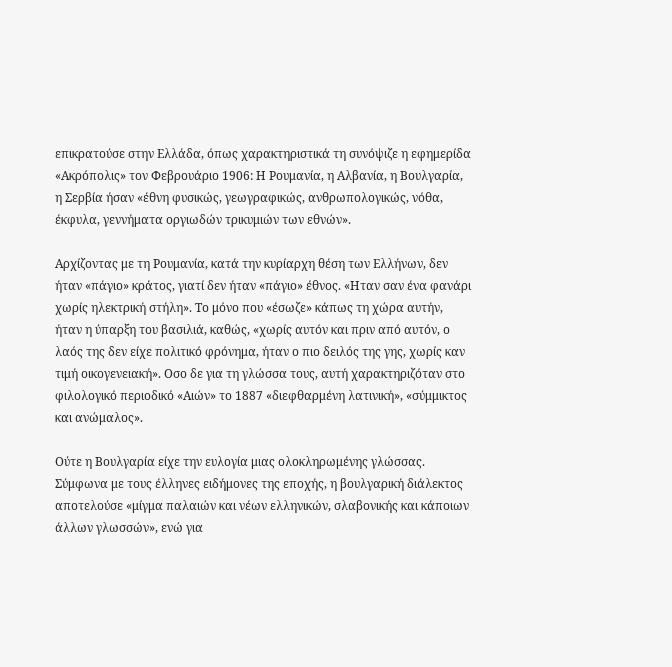επικρατούσε στην Ελλάδα, όπως χαρακτηριστικά τη συνόψιζε η εφημερίδα «Ακρόπολις» τον Φεβρουάριο 1906: Η Ρουμανία, η Αλβανία, η Βουλγαρία, η Σερβία ήσαν «έθνη φυσικώς, γεωγραφικώς, ανθρωπολογικώς, νόθα, έκφυλα, γεννήματα οργιωδών τρικυμιών των εθνών».

Αρχίζοντας με τη Ρουμανία, κατά την κυρίαρχη θέση των Ελλήνων, δεν ήταν «πάγιο» κράτος, γιατί δεν ήταν «πάγιο» έθνος. «Ηταν σαν ένα φανάρι χωρίς ηλεκτρική στήλη». Το μόνο που «έσωζε» κάπως τη χώρα αυτήν, ήταν η ύπαρξη του βασιλιά, καθώς, «χωρίς αυτόν και πριν από αυτόν, ο λαός της δεν είχε πολιτικό φρόνημα, ήταν ο πιο δειλός της γης, χωρίς καν τιμή οικογενειακή». Οσο δε για τη γλώσσα τους, αυτή χαρακτηριζόταν στο φιλολογικό περιοδικό «Αιών» το 1887 «διεφθαρμένη λατινική», «σύμμικτος και ανώμαλος».

Ούτε η Βουλγαρία είχε την ευλογία μιας ολοκληρωμένης γλώσσας. Σύμφωνα με τους έλληνες ειδήμονες της εποχής, η βουλγαρική διάλεκτος αποτελούσε «μίγμα παλαιών και νέων ελληνικών, σλαβονικής και κάποιων άλλων γλωσσών», ενώ για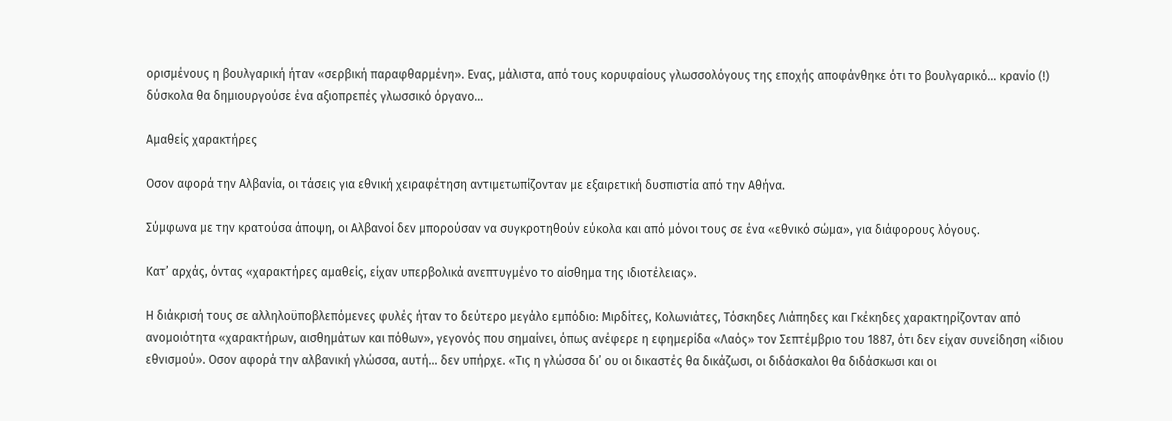ορισμένους η βουλγαρική ήταν «σερβική παραφθαρμένη». Ενας, μάλιστα, από τους κορυφαίους γλωσσολόγους της εποχής αποφάνθηκε ότι το βουλγαρικό… κρανίο (!) δύσκολα θα δημιουργούσε ένα αξιοπρεπές γλωσσικό όργανο…

Αμαθείς χαρακτήρες

Οσον αφορά την Αλβανία, οι τάσεις για εθνική χειραφέτηση αντιμετωπίζονταν με εξαιρετική δυσπιστία από την Αθήνα.

Σύμφωνα με την κρατούσα άποψη, οι Αλβανοί δεν μπορούσαν να συγκροτηθούν εύκολα και από μόνοι τους σε ένα «εθνικό σώμα», για διάφορους λόγους.

Κατ’ αρχάς, όντας «χαρακτήρες αμαθείς, είχαν υπερβολικά ανεπτυγμένο το αίσθημα της ιδιοτέλειας».

Η διάκρισή τους σε αλληλοϋποβλεπόμενες φυλές ήταν το δεύτερο μεγάλο εμπόδιο: Μιρδίτες, Κολωνιάτες, Τόσκηδες Λιάπηδες και Γκέκηδες χαρακτηρίζονταν από ανομοιότητα «χαρακτήρων, αισθημάτων και πόθων», γεγονός που σημαίνει, όπως ανέφερε η εφημερίδα «Λαός» τον Σεπτέμβριο του 1887, ότι δεν είχαν συνείδηση «ίδιου εθνισμού». Οσον αφορά την αλβανική γλώσσα, αυτή… δεν υπήρχε. «Τις η γλώσσα δι’ ου οι δικαστές θα δικάζωσι, οι διδάσκαλοι θα διδάσκωσι και οι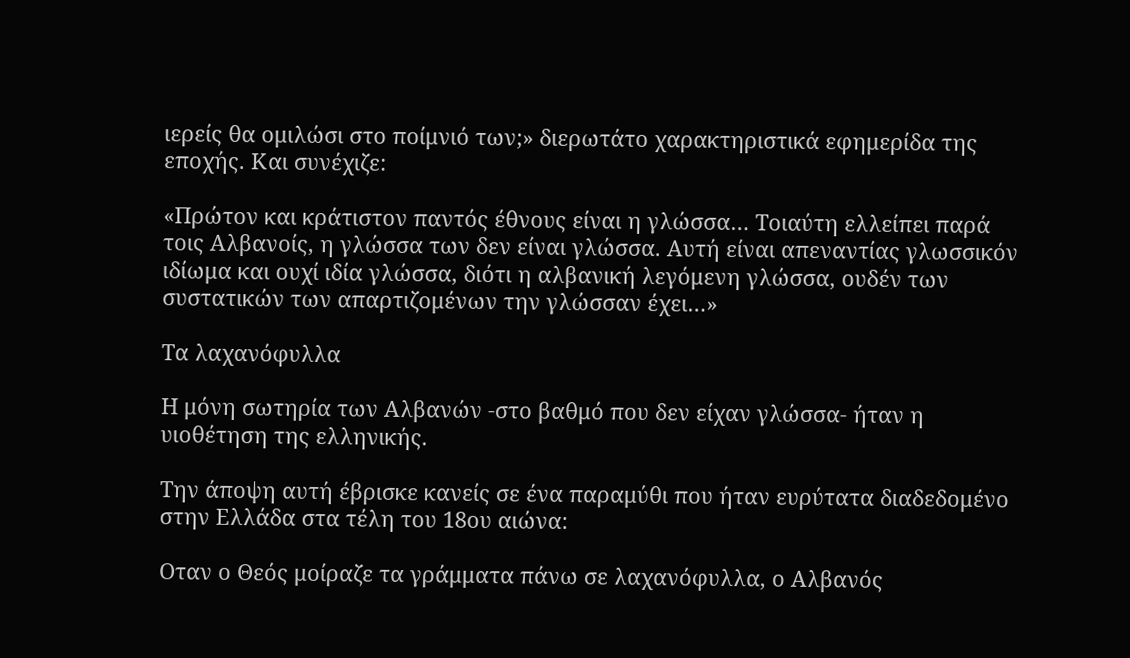ιερείς θα ομιλώσι στο ποίμνιό των;» διερωτάτο χαρακτηριστικά εφημερίδα της εποχής. Και συνέχιζε:

«Πρώτον και κράτιστον παντός έθνους είναι η γλώσσα… Τοιαύτη ελλείπει παρά τοις Αλβανοίς, η γλώσσα των δεν είναι γλώσσα. Αυτή είναι απεναντίας γλωσσικόν ιδίωμα και ουχί ιδία γλώσσα, διότι η αλβανική λεγόμενη γλώσσα, ουδέν των συστατικών των απαρτιζομένων την γλώσσαν έχει…»

Τα λαχανόφυλλα

Η μόνη σωτηρία των Αλβανών -στο βαθμό που δεν είχαν γλώσσα- ήταν η υιοθέτηση της ελληνικής.

Την άποψη αυτή έβρισκε κανείς σε ένα παραμύθι που ήταν ευρύτατα διαδεδομένο στην Ελλάδα στα τέλη του 18ου αιώνα:

Οταν ο Θεός μοίραζε τα γράμματα πάνω σε λαχανόφυλλα, ο Αλβανός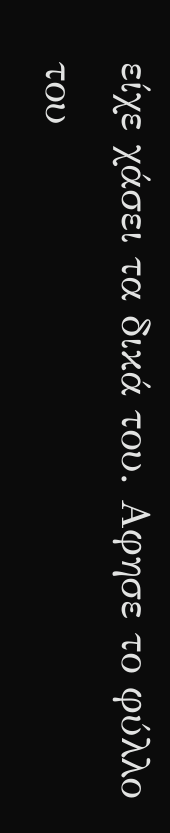είχε χάσει τα δικά του. Αφησε το φύλλο του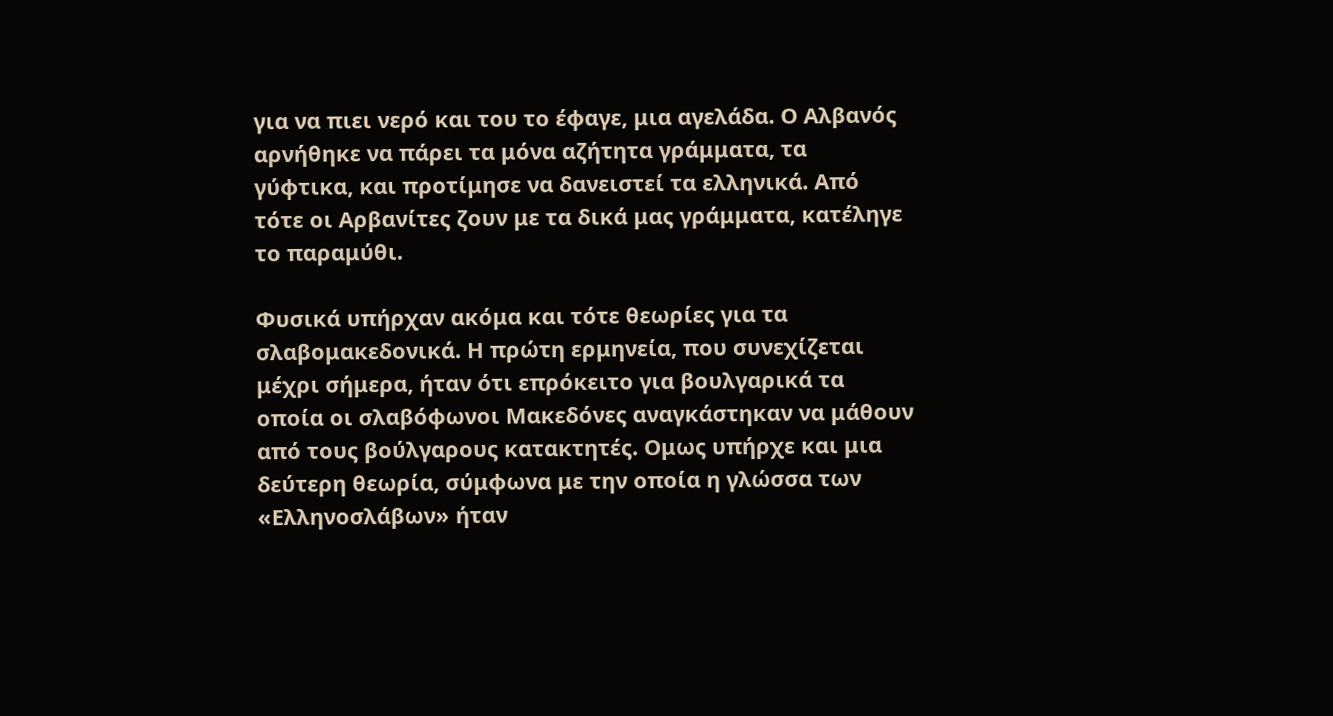για να πιει νερό και του το έφαγε, μια αγελάδα. Ο Αλβανός αρνήθηκε να πάρει τα μόνα αζήτητα γράμματα, τα γύφτικα, και προτίμησε να δανειστεί τα ελληνικά. Από τότε οι Αρβανίτες ζουν με τα δικά μας γράμματα, κατέληγε το παραμύθι.

Φυσικά υπήρχαν ακόμα και τότε θεωρίες για τα σλαβομακεδονικά. Η πρώτη ερμηνεία, που συνεχίζεται μέχρι σήμερα, ήταν ότι επρόκειτο για βουλγαρικά τα οποία οι σλαβόφωνοι Μακεδόνες αναγκάστηκαν να μάθουν από τους βούλγαρους κατακτητές. Ομως υπήρχε και μια δεύτερη θεωρία, σύμφωνα με την οποία η γλώσσα των «Ελληνοσλάβων» ήταν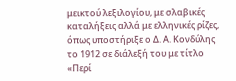μεικτού λεξιλογίου, με σλαβικές καταλήξεις αλλά με ελληνικές ρίζες, όπως υποστήριξε ο Δ. Α. Κονδύλης το 1912 σε διάλεξή του με τίτλο «Περί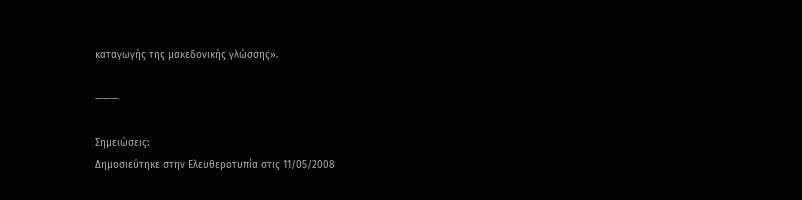καταγωγής της μακεδονικής γλώσσης».

———

Σημειώσεις:
Δημοσιεύτηκε στην Ελευθεροτυπία στις 11/05/2008